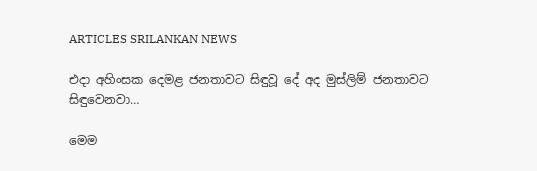ARTICLES SRILANKAN NEWS

එදා අහිංසක දෙමළ ජනතාවට සිඳුවූ දේ අද මුස්ලිම් ජනතාවට සිඳුවෙනවා…

මෙම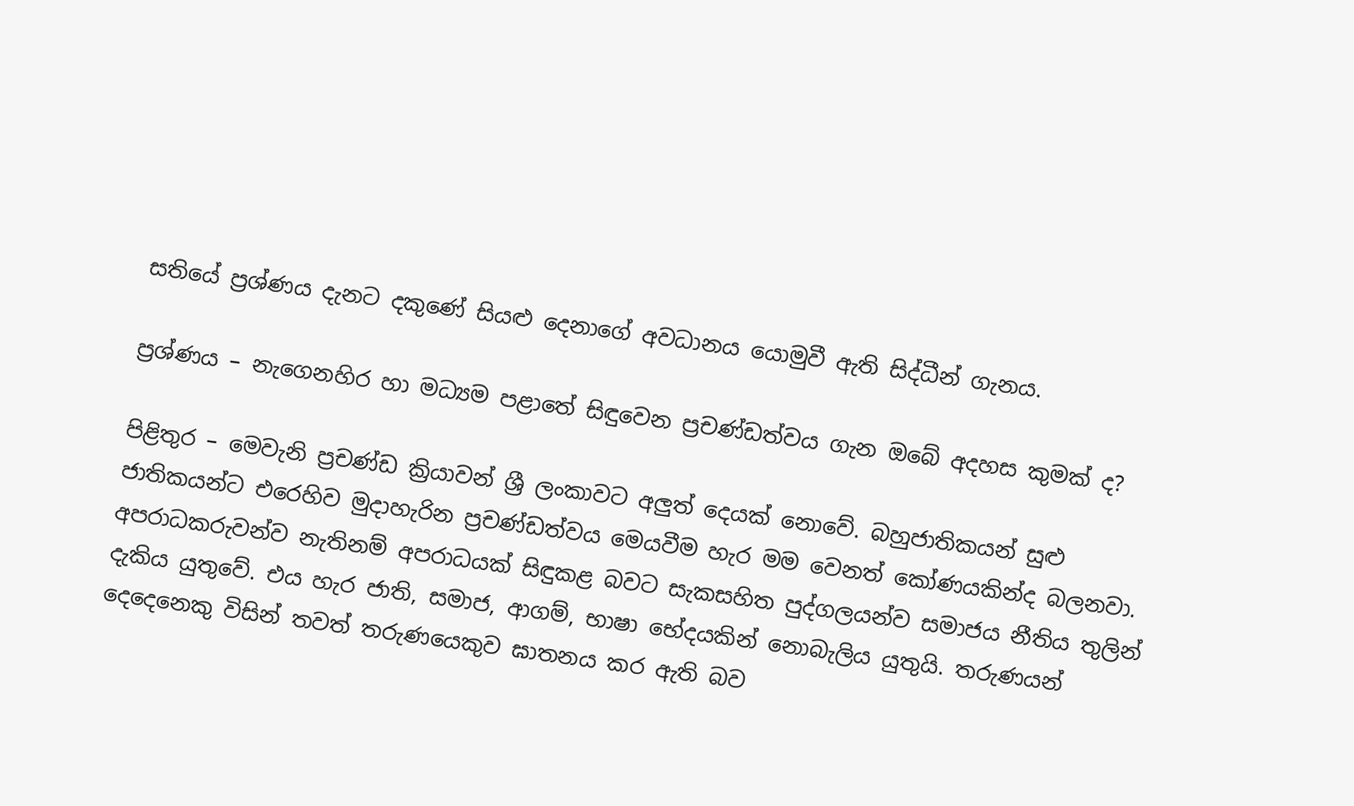සතියේ ප්‍රශ්ණය දැනට දකුණේ සියළු දෙනාගේ අවධානය යොමුවී ඇති සිද්ධීන් ගැනය.

ප්‍රශ්ණය – නැගෙනහිර හා මධ්‍යම පළාතේ සිඳුවෙන ප්‍රචණ්ඩත්වය ගැන ඔබේ අදහස කුමක් ද?

පිළිතුර – මෙවැනි ප්‍රචණ්ඩ ක්‍රියාවන් ශ්‍රී ලංකාවට අලුත් දෙයක් නොවේ. බහුජාතිකයන් සුළු ජාතිකයන්ට එරෙහිව මුදාහැරින ප්‍රචණ්ඩත්වය මෙයවීම හැර මම වෙනත් කෝණයකින්ද බලනවා. අපරාධකරුවන්ව නැතිනම් අපරාධයක් සිඳුකළ බවට සැකසහිත පුද්ගලයන්ව සමාජය නීතිය තුලින් දැකිය යුතුවේ. එය හැර ජාති, සමාජ, ආගම්, භාෂා භේදයකින් නොබැලිය යුතුයි. තරුණයන් දෙදෙනෙකු විසින් තවත් තරුණයෙකුව ඝාතනය කර ඇති බව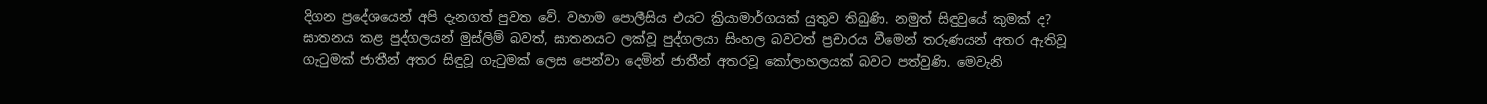දිගන ප්‍රදේශයෙන් අපි දැනගත් පුවත වේ. වහාම පොලීසිය එයට ක්‍රියාමාර්ගයක් යුතුව තිබුණි. නමුත් සිඳුවුයේ කුමක් ද? ඝාතනය කළ පුද්ගලයන් මුස්ලිම් බවත්, ඝාතනයට ලක්වූ පුද්ගලයා සිංහල බවටත් ප්‍රචාරය වීමෙන් තරුණයන් අතර ඇතිවූ ගැටුමක් ජාතීන් අතර සිඳුවූ ගැටුමක් ලෙස පෙන්වා දෙමින් ජාතීන් අතරවූ කෝලාහලයක් බවට පත්වුණි. මෙවැනි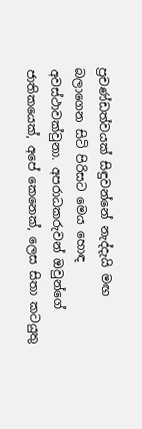ප්‍රචණ්ඩත්වයක් සිඳුවන්නේ නැද්දැයි මඟ බලාගෙන සිටි පිරිසට මෙය හොඳ අවස්ථාවක්වුනා. අපරාධකරුවන් ඔවුන්ගේ ජාතිකයෙක්, අපේ කෙනෙක්, ලෙස සිතා කටයුතු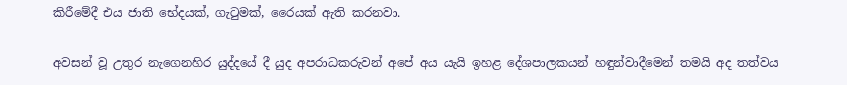කිරීමේදී එය ජාති භේදයක්, ගැටුමක්, රෛයක් ඇති කරනවා.

අවසන් වූ උතුර නැගෙනහිර යුද්දයේ දී යුද අපරාධකරුවන් අපේ අය යැයි ඉහළ දේශපාලකයන් හඳුන්වාදීමෙන් තමයි අද තත්වය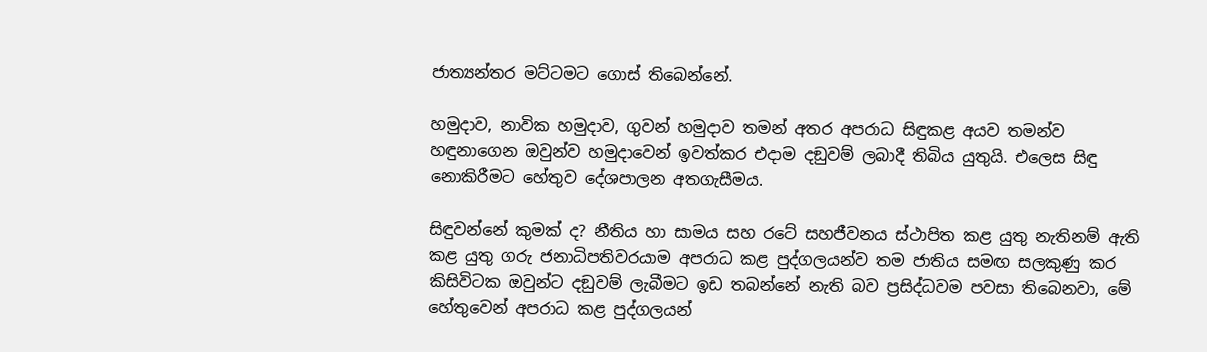ජාත්‍යන්තර මට්ටමට ගොස් තිබෙන්නේ.

හමුදාව, නාවික හමුදාව, ගුවන් හමුදාව තමන් අතර අපරාධ සිඳුකළ අයව තමන්ව හඳුනාගෙන ඔවුන්ව හමුදාවෙන් ඉවත්කර එදාම දඞුවම් ලබාදී තිබිය යුතුයි. එලෙස සිඳු නොකිරීමට හේතුව දේශපාලන අතගැසීමය.

සිඳුවන්නේ කුමක් ද? නීතිය හා සාමය සහ රටේ සහජීවනය ස්ථාපිත කළ යුතු නැතිනම් ඇති කළ යුතු ගරු ජනාධිපතිවරයාම අපරාධ කළ පුද්ගලයන්ව තම ජාතිය සමඟ සලකුණු කර කිසිවිටක ඔවුන්ට දඞුවම් ලැබීමට ඉඩ තබන්නේ නැති බව ප්‍රසිද්ධවම පවසා තිබෙනවා, මේ හේතුවෙන් අපරාධ කළ පුද්ගලයන්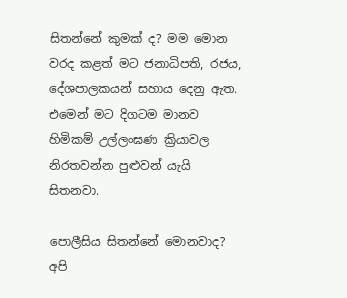සිතන්නේ කුමක් ද? මම මොන වරද කළත් මට ජනාධිපති, රජය, දේශපාලකයන් සහාය දෙනු ඇත. එමෙන් මට දිගටම මානව හිමිකම් උල්ලංඝණ ක්‍රියාවල නිරතවන්න පුළුවන් යැයි සිතනවා.

පොලීසිය සිතන්නේ මොනවාද? අපි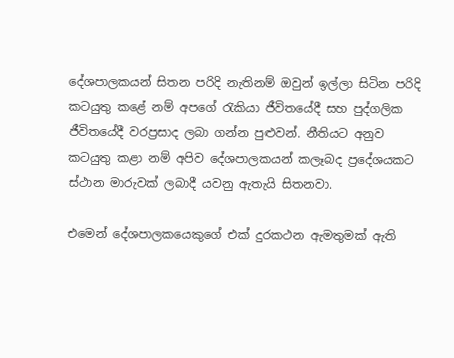දේශපාලකයන් සිතන පරිදි නැතිනම් ඔවුන් ඉල්ලා සිටින පරිදි කටයුතු කළේ නම් අපගේ රැකියා ජීවිතයේදී සහ පුද්ගලික ජීවිතයේදී වරප්‍රසාද ලබා ගන්න පුළුවන්. නීතියට අනුව කටයුතු කළා නම් අපිව දේශපාලකයන් කලෑබද ප්‍රදේශයකට ස්ථාන මාරුවක් ලබාදී යවනු ඇතැයි සිතනවා.

එමෙන් දේශපාලකයෙකුගේ එක් දුරකථන ඇමතුමක් ඇති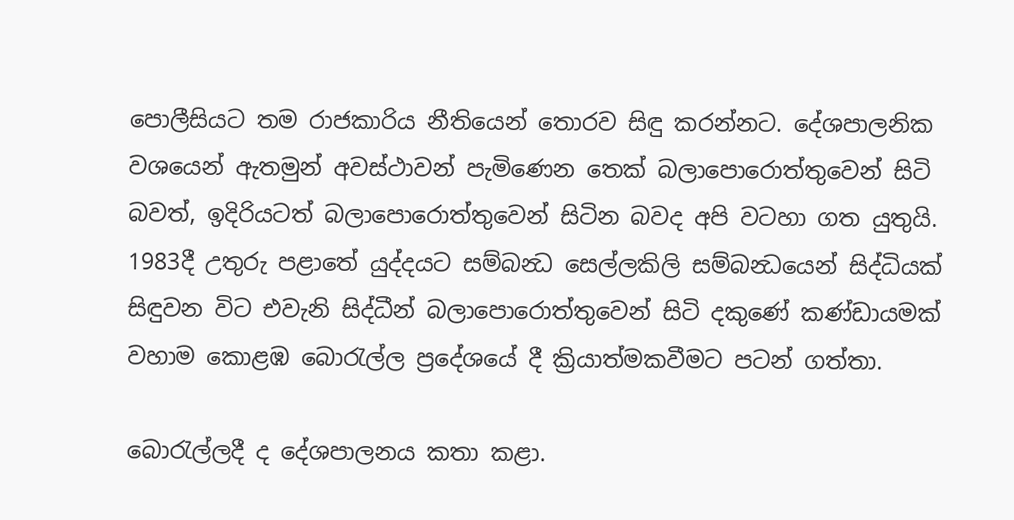පොලීසියට තම රාජකාරිය නීතියෙන් තොරව සිඳු කරන්නට. දේශපාලනික වශයෙන් ඇතමුන් අවස්ථාවන් පැමිණෙන තෙක් බලාපොරොත්තුවෙන් සිටි බවත්, ඉදිරියටත් බලාපොරොත්තුවෙන් සිටින බවද අපි වටහා ගත යුතුයි. 1983දී උතුරු පළාතේ යුද්දයට සම්බන්‍ධ සෙල්ලකිලි සම්බන්‍ධයෙන් සිද්ධියක් සිඳුවන විට එවැනි සිද්ධීන් බලාපොරොත්තුවෙන් සිටි දකුණේ කණ්ඩායමක් වහාම කොළඹ බොරැල්ල ප්‍රදේශයේ දී ක්‍රියාත්මකවීමට පටන් ගත්තා.

බොරැල්ලදී ද දේශපාලනය කතා කළා.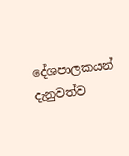දේශපාලකයන් දැනුවත්ව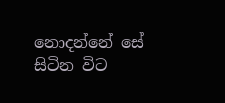නොදන්නේ සේ සිටින විට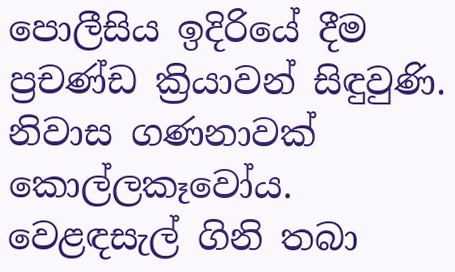පොලීසිය ඉදිරියේ දීම ප්‍රචණ්ඩ ක්‍රියාවන් සිඳුවුණි. නිවාස ගණනාවක් කොල්ලකෑවෝය. වෙළඳසැල් ගිනි තබා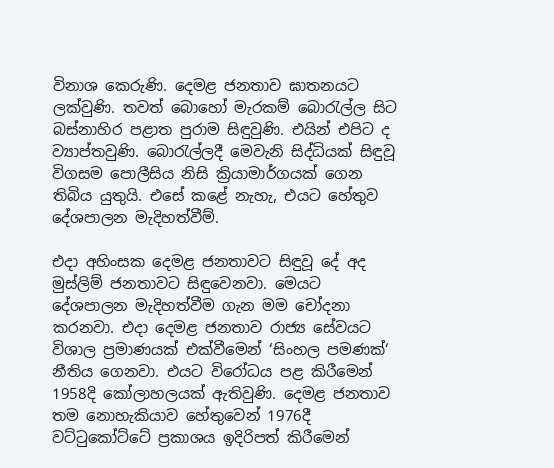විනාශ කෙරුණි. දෙමළ ජනතාව ඝාතනයට ලක්වුණි. තවත් බොහෝ මැරකම් බොරැල්ල සිට බස්නාහිර පළාත පුරාම සිඳුවුණි. එයින් එපිට ද ව්‍යාප්තවුණි. බොරැල්ලදී මෙවැනි සිද්ධියක් සිඳුවූ විගසම පොලීසිය නිසි ක්‍රියාමාර්ගයක් ගෙන තිබිය යුතුයි. එසේ කළේ නැහැ, එයට හේතුව දේශපාලන මැදිහත්වීම්.

එදා අහිංසක දෙමළ ජනතාවට සිඳුවූ දේ අද මුස්ලිම් ජනතාවට සිඳුවෙනවා. මෙයට දේශපාලන මැදිහත්වීම ගැන මම චෝදනා කරනවා. එදා දෙමළ ජනතාව රාජ්‍ය සේවයට විශාල ප්‍රමාණයක් එක්වීමෙන් ‘සිංහල පමණක්‘ නීතිය ගෙනවා. එයට විරෝධය පළ කිරීමෙන් 1958දි කෝලාහලයක් ඇතිවුණි. දෙමළ ජනතාව තම නොහැකියාව හේතුවෙන් 1976දී වට්ටුකෝට්ටේ ප්‍රකාශය ඉදිරිපත් කිරීමෙන්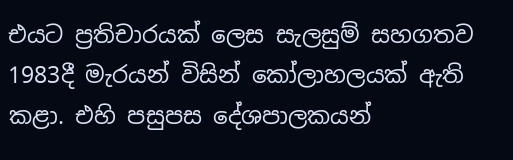එයට ප්‍රතිචාරයක් ලෙස සැලසුම් සහගතව 1983දී මැරයන් විසින් කෝලාහලයක් ඇති කළා. එහි පසුපස දේශපාලකයන්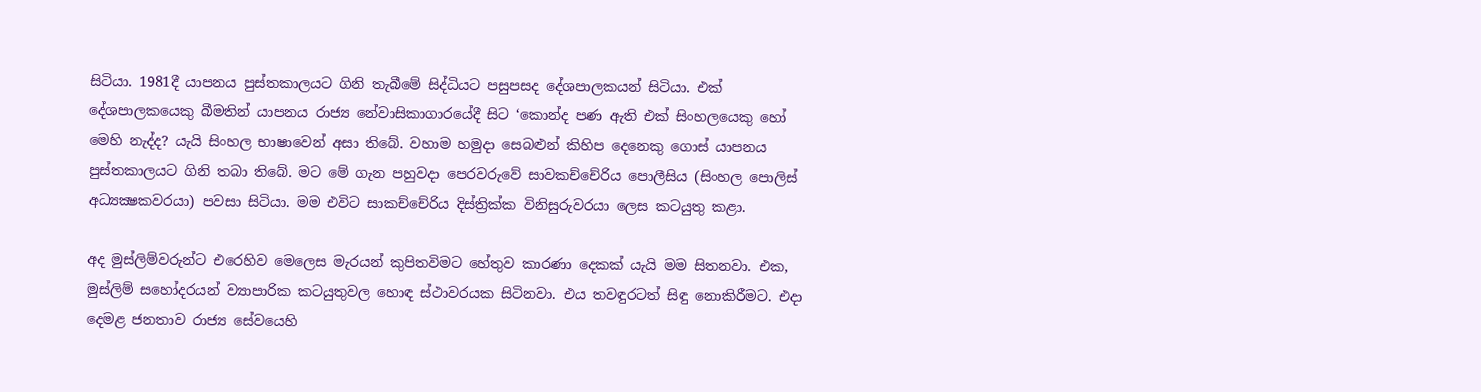සිටියා. 1981දී යාපනය පුස්තකාලයට ගිනි තැබීමේ සිද්ධියට පසුපසද දේශපාලකයන් සිටියා. එක් දේශපාලකයෙකු බීමතින් යාපනය රාජ්‍ය නේවාසිකාගාරයේදී සිට ‘කොන්ද පණ ඇති එක් සිංහලයෙකු හෝ මෙහි නැද්ද? යැයි සිංහල භාෂාවෙන් අසා තිබේ. වහාම හමුදා සෙබළුන් කිහිප දෙනෙකු ගොස් යාපනය පුස්තකාලයට ගිනි තබා තිබේ. මට මේ ගැන පහුවදා පෙරවරුවේ සාවකච්චේරිය පොලීසිය (සිංහල පොලිස් අධ්‍යක්‍ෂකවරයා) පවසා සිටියා. මම එවිට සාකච්චේරිය දිස්ත්‍රික්ක විනිසුරුවරයා ලෙස කටයුතු කළා.

අද මුස්ලිම්වරුන්ට එරෙහිව මෙලෙස මැරයන් කුපිතවිමට හේතුව කාරණා දෙකක් යැයි මම සිතනවා. එක, මුස්ලිම් සහෝදරයන් ව්‍යාපාරික කටයුතුවල හොඳ ස්ථාවරයක සිටිනවා. එය තවඳුරටත් සිඳු නොකිරීමට. එදා දෙමළ ජනතාව රාජ්‍ය සේවයෙහි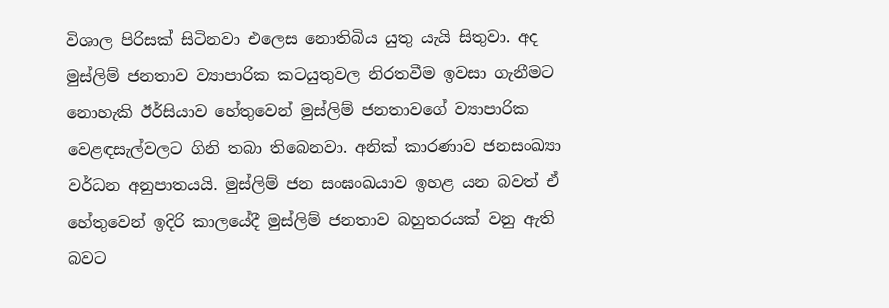විශාල පිරිසක් සිටිනවා එලෙස නොතිබිය යුතු යැයි සිතුවා. අද මුස්ලිම් ජනතාව ව්‍යාපාරික කටයුතුවල නිරතවීම ඉවසා ගැනීමට නොහැකි ඊර්සියාව හේතුවෙන් මුස්ලිම් ජනතාවගේ ව්‍යාපාරික වෙළඳසැල්වලට ගිනි තබා තිබෙනවා. අනික් කාරණාව ජනසංඛ්‍යා වර්ධන අනුපාතයයි. මුස්ලිම් ජන සංඝංඛයාව ඉහළ යන බවත් ඒ හේතුවෙන් ඉදිරි කාලයේදී මුස්ලිම් ජනතාව බහුතරයක් වනු ඇති බවට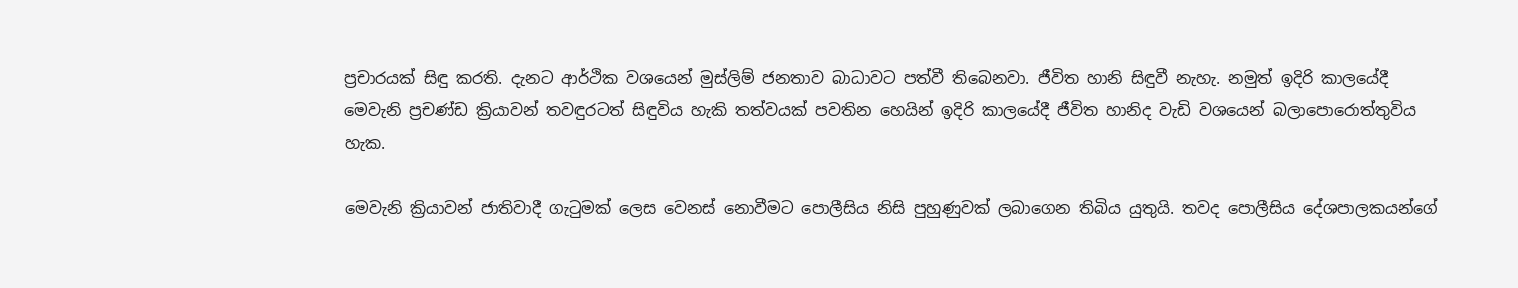ප්‍රචාරයක් සිඳු කරති. දැනට ආර්ථික වශයෙන් මුස්ලිම් ජනතාව බාධාවට පත්වී තිබෙනවා. ජීවිත හානි සිඳුවී නැහැ. නමුත් ඉදිරි කාලයේදී මෙවැනි ප්‍රචණ්ඩ ක්‍රියාවන් තවඳුරටත් සිඳුවිය හැකි තත්වයක් පවතින හෙයින් ඉදිරි කාලයේදී ජීවිත හානිද වැඩි වශයෙන් බලාපොරොත්තුවිය හැක.

මෙවැනි ක්‍රියාවන් ජාතිවාදී ගැටුමක් ලෙස වෙනස් නොවීමට පොලීසිය නිසි පුහුණුවක් ලබාගෙන තිබිය යුතුයි. තවද පොලීසිය දේශපාලකයන්ගේ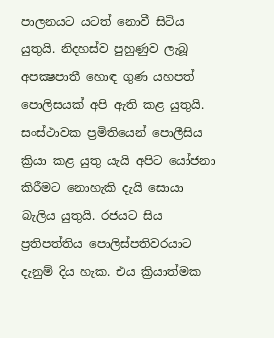පාලනයට යටත් නොවී සිටිය යුතුයි. නිදහස්ව පුහුණුව ලැබූ අපක්‍ෂපාතී හොඳ ගුණ යහපත් පොලිසයක් අපි ඇති කළ යුතුයි. සංස්ථාවක ප්‍රමිතියෙන් පොලීසිය ක්‍රියා කළ යුතු යැයි අපිට යෝජනා කිරීමට නොහැකි දැයි සොයා බැලිය යුතුයි. රජයට සිය ප්‍රතිපත්තිය පොලිස්පතිවරයාට දැනුම් දිය හැක. එය ක්‍රියාත්මක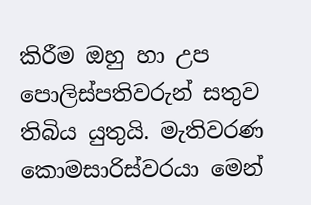කිරීම ඔහු හා උප පොලිස්පතිවරුන් සතුව තිබිය යුතුයි. මැතිවරණ කොමසාරිස්වරයා මෙන්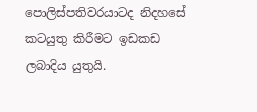පොලිස්පතිවරයාටද නිදහසේ කටයුතු කිරීමට ඉඩකඩ ලබාදිය යුතුයි.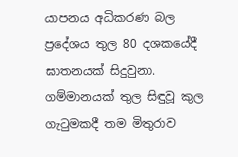යාපනය අධිකරණ බල ප්‍රදේශය තුල 80 දශකයේදී ඝාතනයක් සිදුවුනා. ගම්මානයක් තුල සිඳුවූ කුල ගැටුමකදී තම මිතුරාව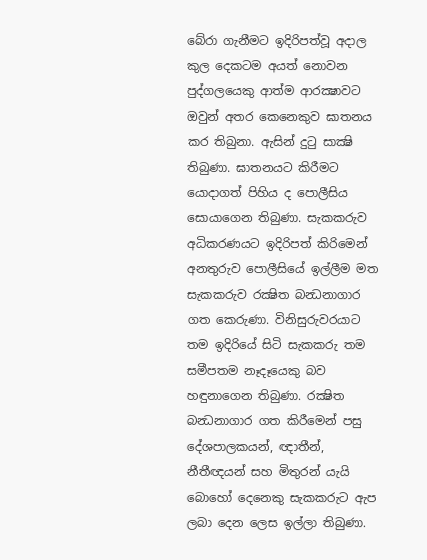බේරා ගැනීමට ඉදිරිපත්වූ අදාල කුල දෙකටම අයත් නොවන පුද්ගලයෙකු ආත්ම ආරක්‍ෂාවට ඔවුන් අතර කෙනෙකුව ඝාතනය කර තිබුනා. ඇසින් දුටු සාක්‍ෂි තිබුණා. ඝාතනයට කිරීමට යොදාගත් පිහිය ද පොලීසිය සොයාගෙන තිබුණා. සැකකරුව අධිකරණයට ඉදිරිපත් කිරිමෙන් අනතුරුව පොලීසියේ ඉල්ලීම මත සැකකරුව රක්‍ෂිත බන්‍ධනාගාර ගත කෙරුණා. විනිසුරුවරයාට තම ඉදිරියේ සිටි සැකකරු තම සමීපතම නෑදෑයෙකු බව හඳුනාගෙන තිබුණා. රක්‍ෂිත බන්‍ධනාගාර ගත කිරීමෙන් පසු දේශපාලකයන්, ඥාතීන්, නීතීඥයන් සහ මිතුරන් යැයි බොහෝ දෙනෙකු සැකකරුට ඇප ලබා දෙන ලෙස ඉල්ලා තිබුණා.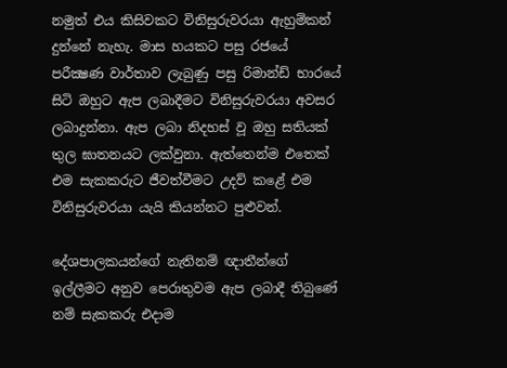නමුත් එය කිසිවකට විනිසුරුවරයා ඇහුම්කන් දුන්නේ නැහැ. මාස හයකට පසු රජයේ පරීක්‍ෂණ වාර්තාව ලැබුණු පසු රිමාන්ඩ් භාරයේ සිටි ඔහුට ඇප ලබාදීමට විනිසුරුවරයා අවසර ලබාදුන්නා. ඇප ලබා නිදහස් වූ ඔහු සතියක් තුල ඝාතනයට ලක්වුනා. ඇත්තෙන්ම එතෙක් එම සැකකරුට ජීවත්වීමට උදව් කළේ එම විනිසුරුවරයා යැයි කියන්නට පුළුවන්.

දේශපාලකයන්ගේ නැතිනම් ඥාතීන්ගේ ඉල්ලීමට අනුව පෙරාතුවම ඇප ලබාදී තිබුණේ නම් සැකකරු එදාම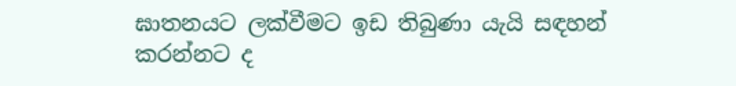ඝාතනයට ලක්වීමට ඉඩ තිබුණා යැයි සඳහන් කරන්නට ද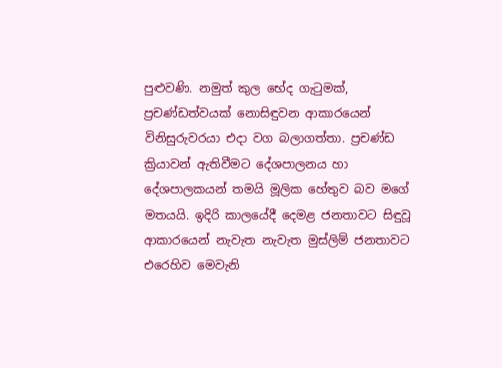පුළුවණි. නමුත් කුල භේද ගැටුමක්, ප්‍රචණ්ඩත්වයක් නොසිඳුවන ආකාරයෙන් විනිසුරුවරයා එදා වග බලාගත්තා. ප්‍රචණ්ඩ ක්‍රියාවන් ඇතිවීමට දේශපාලනය හා දේශපාලකයන් තමයි මූලික හේතුව බව මගේ මතයයි. ඉදිරි කාලයේදී දෙමළ ජනතාවට සිඳුවූ ආකාරයෙන් නැවැත නැවැත මුස්ලිම් ජනතාවට එරෙහිව මෙවැනි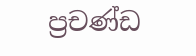ප්‍රචණ්ඩ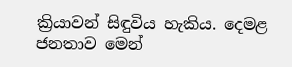ක්‍රියාවන් සිඳුවිය හැකිය. දෙමළ ජනතාව මෙන්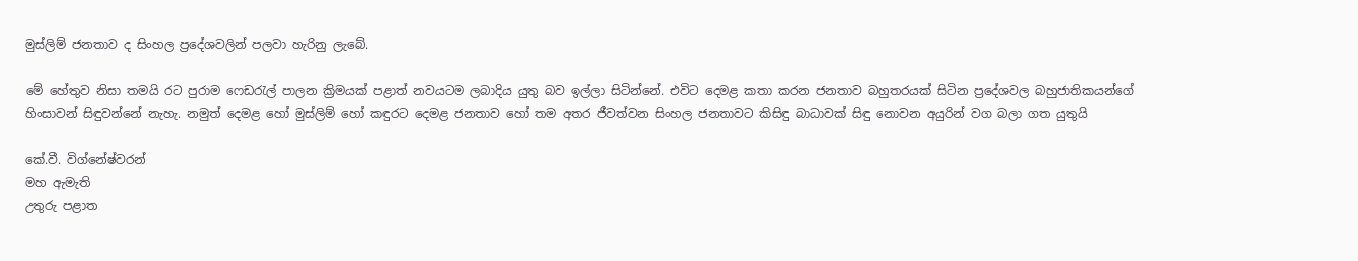මුස්ලිම් ජනතාව ද සිංහල ප්‍රදේශවලින් පලවා හැරිනු ලැබේ.

මේ හේතුව නිසා තමයි රට පුරාම ෆෙඩරැල් පාලන ක්‍රිමයක් පළාත් නවයටම ලබාදිය යුතු බව ඉල්ලා සිටින්නේ. එවිට දෙමළ කතා කරන ජනතාව බහුතරයක් සිටින ප්‍රදේශවල බහුජාතිකයන්ගේ හිංසාවන් සිඳුවන්නේ නැහැ. නමුත් දෙමළ හෝ මුස්ලිම් හෝ කඳුරට දෙමළ ජනතාව හෝ තම අතර ජීවත්වන සිංහල ජනතාවට කිසිඳු බාධාවක් සිඳු නොවන අයුරින් වග බලා ගත යුතුයි

කේ.වී. විග්නේෂ්වරන්
මහ ඇමැති
උතුරු පළාත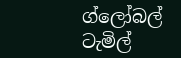ග්ලෝබල් ටැමිල්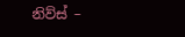නිව්ස් –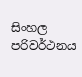සිංහල
පරිවර්ථනය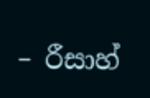– රීසාහ්